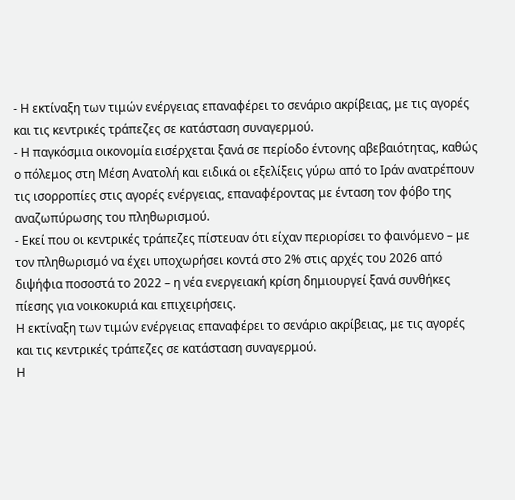- Η εκτίναξη των τιμών ενέργειας επαναφέρει το σενάριο ακρίβειας, με τις αγορές και τις κεντρικές τράπεζες σε κατάσταση συναγερμού.
- Η παγκόσμια οικονομία εισέρχεται ξανά σε περίοδο έντονης αβεβαιότητας, καθώς ο πόλεμος στη Μέση Ανατολή και ειδικά οι εξελίξεις γύρω από το Ιράν ανατρέπουν τις ισορροπίες στις αγορές ενέργειας, επαναφέροντας με ένταση τον φόβο της αναζωπύρωσης του πληθωρισμού.
- Εκεί που οι κεντρικές τράπεζες πίστευαν ότι είχαν περιορίσει το φαινόμενο – με τον πληθωρισμό να έχει υποχωρήσει κοντά στο 2% στις αρχές του 2026 από διψήφια ποσοστά το 2022 – η νέα ενεργειακή κρίση δημιουργεί ξανά συνθήκες πίεσης για νοικοκυριά και επιχειρήσεις.
Η εκτίναξη των τιμών ενέργειας επαναφέρει το σενάριο ακρίβειας, με τις αγορές και τις κεντρικές τράπεζες σε κατάσταση συναγερμού.
Η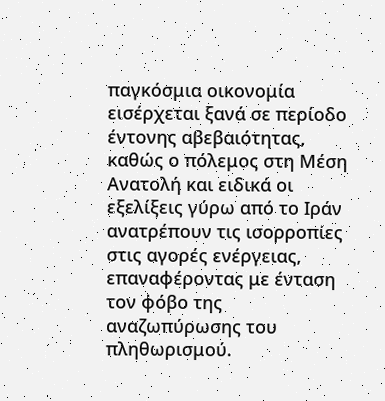παγκόσμια οικονομία εισέρχεται ξανά σε περίοδο έντονης αβεβαιότητας, καθώς ο πόλεμος στη Μέση Ανατολή και ειδικά οι εξελίξεις γύρω από το Ιράν ανατρέπουν τις ισορροπίες στις αγορές ενέργειας, επαναφέροντας με ένταση τον φόβο της αναζωπύρωσης του πληθωρισμού.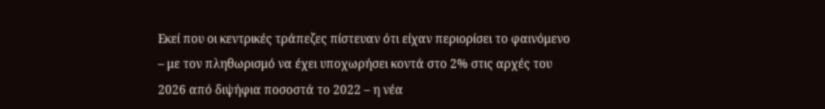Εκεί που οι κεντρικές τράπεζες πίστευαν ότι είχαν περιορίσει το φαινόμενο – με τον πληθωρισμό να έχει υποχωρήσει κοντά στο 2% στις αρχές του 2026 από διψήφια ποσοστά το 2022 – η νέα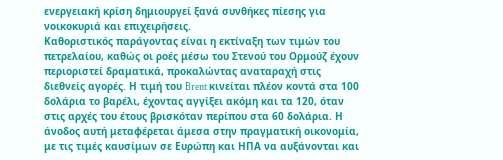ενεργειακή κρίση δημιουργεί ξανά συνθήκες πίεσης για νοικοκυριά και επιχειρήσεις.
Καθοριστικός παράγοντας είναι η εκτίναξη των τιμών του πετρελαίου, καθώς οι ροές μέσω του Στενού του Ορμούζ έχουν περιοριστεί δραματικά, προκαλώντας αναταραχή στις διεθνείς αγορές. Η τιμή του Brent κινείται πλέον κοντά στα 100 δολάρια το βαρέλι, έχοντας αγγίξει ακόμη και τα 120, όταν στις αρχές του έτους βρισκόταν περίπου στα 60 δολάρια. Η άνοδος αυτή μεταφέρεται άμεσα στην πραγματική οικονομία, με τις τιμές καυσίμων σε Ευρώπη και ΗΠΑ να αυξάνονται και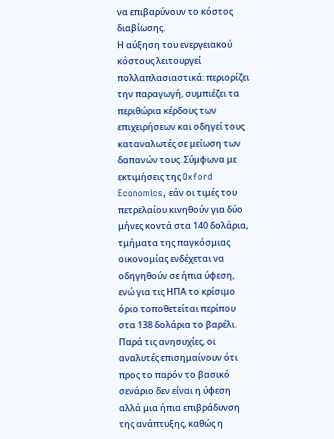να επιβαρύνουν το κόστος διαβίωσης.
Η αύξηση του ενεργειακού κόστους λειτουργεί πολλαπλασιαστικά: περιορίζει την παραγωγή, συμπιέζει τα περιθώρια κέρδους των επιχειρήσεων και οδηγεί τους καταναλωτές σε μείωση των δαπανών τους. Σύμφωνα με εκτιμήσεις της Oxford Economics, εάν οι τιμές του πετρελαίου κινηθούν για δύο μήνες κοντά στα 140 δολάρια, τμήματα της παγκόσμιας οικονομίας ενδέχεται να οδηγηθούν σε ήπια ύφεση, ενώ για τις ΗΠΑ το κρίσιμο όριο τοποθετείται περίπου στα 138 δολάρια το βαρέλι.
Παρά τις ανησυχίες, οι αναλυτές επισημαίνουν ότι προς το παρόν το βασικό σενάριο δεν είναι η ύφεση αλλά μια ήπια επιβράδυνση της ανάπτυξης, καθώς η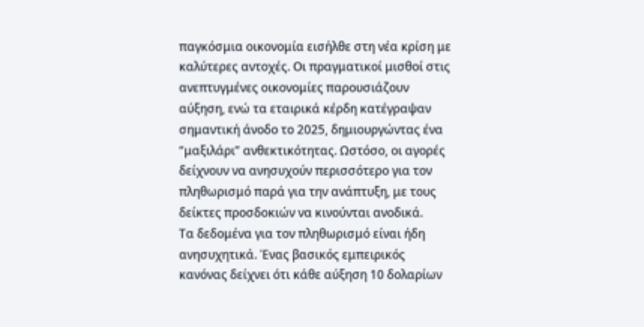παγκόσμια οικονομία εισήλθε στη νέα κρίση με καλύτερες αντοχές. Οι πραγματικοί μισθοί στις ανεπτυγμένες οικονομίες παρουσιάζουν αύξηση, ενώ τα εταιρικά κέρδη κατέγραψαν σημαντική άνοδο το 2025, δημιουργώντας ένα “μαξιλάρι” ανθεκτικότητας. Ωστόσο, οι αγορές δείχνουν να ανησυχούν περισσότερο για τον πληθωρισμό παρά για την ανάπτυξη, με τους δείκτες προσδοκιών να κινούνται ανοδικά.
Τα δεδομένα για τον πληθωρισμό είναι ήδη ανησυχητικά. Ένας βασικός εμπειρικός κανόνας δείχνει ότι κάθε αύξηση 10 δολαρίων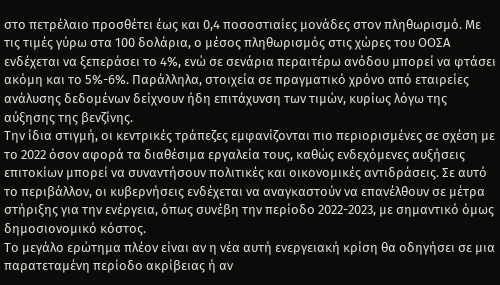στο πετρέλαιο προσθέτει έως και 0,4 ποσοστιαίες μονάδες στον πληθωρισμό. Με τις τιμές γύρω στα 100 δολάρια, ο μέσος πληθωρισμός στις χώρες του ΟΟΣΑ ενδέχεται να ξεπεράσει το 4%, ενώ σε σενάρια περαιτέρω ανόδου μπορεί να φτάσει ακόμη και το 5%-6%. Παράλληλα, στοιχεία σε πραγματικό χρόνο από εταιρείες ανάλυσης δεδομένων δείχνουν ήδη επιτάχυνση των τιμών, κυρίως λόγω της αύξησης της βενζίνης.
Την ίδια στιγμή, οι κεντρικές τράπεζες εμφανίζονται πιο περιορισμένες σε σχέση με το 2022 όσον αφορά τα διαθέσιμα εργαλεία τους, καθώς ενδεχόμενες αυξήσεις επιτοκίων μπορεί να συναντήσουν πολιτικές και οικονομικές αντιδράσεις. Σε αυτό το περιβάλλον, οι κυβερνήσεις ενδέχεται να αναγκαστούν να επανέλθουν σε μέτρα στήριξης για την ενέργεια, όπως συνέβη την περίοδο 2022-2023, με σημαντικό όμως δημοσιονομικό κόστος.
Το μεγάλο ερώτημα πλέον είναι αν η νέα αυτή ενεργειακή κρίση θα οδηγήσει σε μια παρατεταμένη περίοδο ακρίβειας ή αν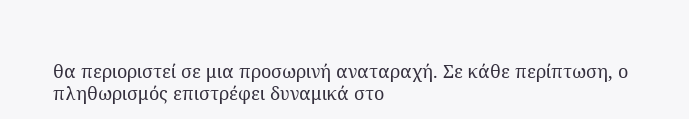θα περιοριστεί σε μια προσωρινή αναταραχή. Σε κάθε περίπτωση, ο πληθωρισμός επιστρέφει δυναμικά στο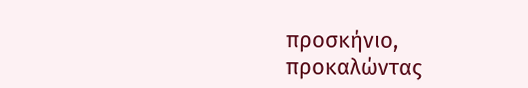προσκήνιο, προκαλώντας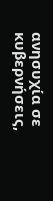ανησυχία σε κυβερνήσεις,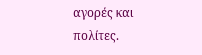αγορές και πολίτες.